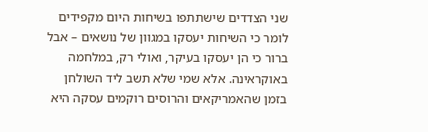שני הצדדים שישתתפו בשיחות היום מקפידים לומר כי השיחות יעסקו במגוון של נושאים – אבל ברור כי הן יעסקו בעיקר, ואולי רק, במלחמה באוקראינה. אלא שמי שלא תשב ליד השולחן בזמן שהאמריקאים והרוסים רוקמים עסקה היא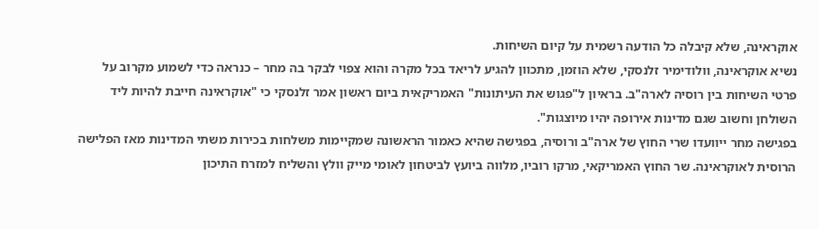אוקראינה, שלא קיבלה כל הודעה רשמית על קיום השיחות.
נשיא אוקראינה, וולודימיר זלנסקי, שלא הוזמן, מתכוון להגיע לריאד בכל מקרה והוא צפוי לבקר בה מחר – כנראה כדי לשמוע מקרוב על פרטי השיחות בין רוסיה לארה"ב. בראיון ל"פגוש את העיתונות" האמריקאית ביום ראשון אמר זלנסקי כי "אוקראינה חייבת להיות ליד השולחן וחשוב שגם מדינות אירופה יהיו מיוצגות".
בפגישה מחר ייוועדו שרי החוץ של ארה"ב ורוסיה, בפגישה שהיא כאמור הראשונה שמקיימות משלחות בכירות משתי המדינות מאז הפלישה הרוסית לאוקראינה. שר החוץ האמריקאי, מרקו רוביו, מלווה ביועץ לביטחון לאומי מייק וולץ והשליח למזרח התיכון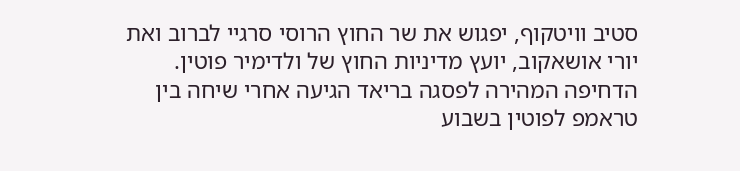סטיב וויטקוף, יפגוש את שר החוץ הרוסי סרגיי לברוב ואת יורי אושאקוב, יועץ מדיניות החוץ של ולדימיר פוטין.
הדחיפה המהירה לפסגה בריאד הגיעה אחרי שיחה בין טראמפ לפוטין בשבוע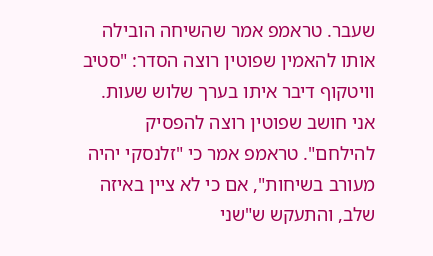שעבר. טראמפ אמר שהשיחה הובילה אותו להאמין שפוטין רוצה הסדר: "סטיב וויטקוף דיבר איתו בערך שלוש שעות. אני חושב שפוטין רוצה להפסיק להילחם". טראמפ אמר כי "זלנסקי יהיה מעורב בשיחות", אם כי לא ציין באיזה שלב, והתעקש ש"שני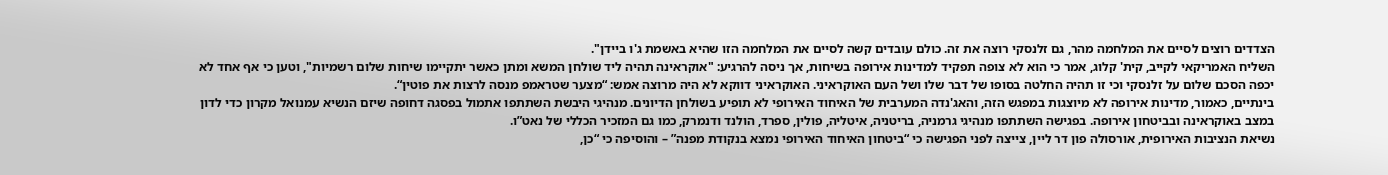הצדדים רוצים לסיים את המלחמה מהר, גם זלנסקי רוצה את זה. כולם עובדים קשה לסיים את המלחמה הזו שהיא באשמת ג'ו ביידן".
השליח האמריקאי לקייב, קית' קלוג, אמר כי הוא לא צופה תפקיד למדינות אירופה בשיחות, אך ניסה להרגיע: "אוקראינה תהיה ליד שולחן המשא ומתן כאשר יתקיימו שיחות שלום רשמיות", וטען כי אף אחד לא יכפה הסכם שלום על זלנסקי וכי זו תהיה החלטה בסופו של דבר שלו ושל העם האוקראיני. האוקראיני דווקא לא היה מרוצה אמש: “מצער שטראמפ מנסה לרצות את פוטין“.
בינתיים, כאמור, מדינות אירופה לא מיוצגות במפגש הזה, והאג'נדה המערבית של האיחוד האירופי לא תופיע בשולחן הדיונים. מנהיגי היבשת השתתפו אתמול בפסגה דחופה שיזם הנשיא עמנואל מקרון כדי לדון במצב באוקראינה ובביטחון אירופה. בפגישה השתתפו מנהיגי גרמניה, בריטניה, איטליה, פולין, ספרד, הולנד ודנמרק, כמו גם המזכיר הכללי של נאט”ו.
נשיאת הנציבות האירופית, אורסולה פון דר ליין, צייצה לפני הפגישה כי “ביטחון האיחוד האירופי נמצא בנקודת מפנה” – והוסיפה כי “כן,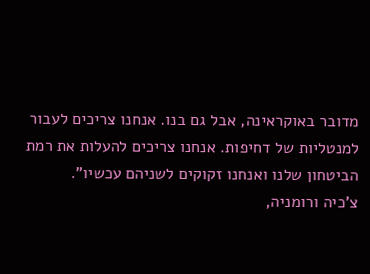מדובר באוקראינה, אבל גם בנו. אנחנו צריכים לעבור למנטליות של דחיפות. אנחנו צריכים להעלות את רמת הביטחון שלנו ואנחנו זקוקים לשניהם עכשיו”.
צ’כיה ורומניה,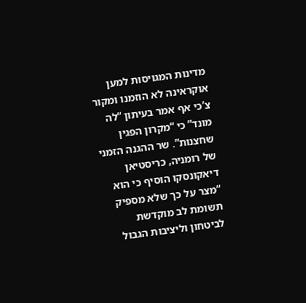מדינות המגויסות למען אוקראינה לא הוזמנו ומקור צ’כי אף אמר בעיתון “לה מונד” כי “מקרון הפגין שחצנות”. שר ההגנה הזמני של רומניה, כריסטיאן דיאקונסקו הוסיף כי הוא “מצר על כך שלא מספיק תשומת לב מוקדשת לביטחון וליציבות הגבול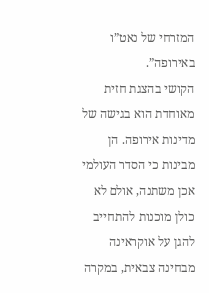המזרחי של נאט”ו באירופה”.
הקושי בהצגת חזית מאוחדת הוא בגישה של מדינות אירופה. הן מבינות כי הסדר העולמי אכן משתנה, אולם לא כולן מוכנות להתחייב להגן על אוקראינה מבחינה צבאית, במקרה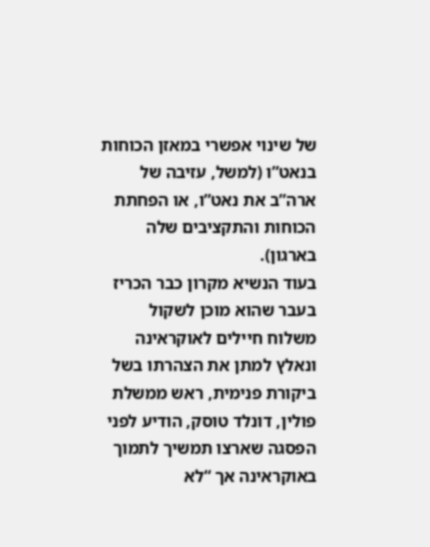של שינוי אפשרי במאזן הכוחות בנאט”ו (למשל, עזיבה של ארה”ב את נאט”ו, או הפחתת הכוחות והתקציבים שלה בארגון).
בעוד הנשיא מקרון כבר הכריז בעבר שהוא מוכן לשקול משלוח חיילים לאוקראינה ונאלץ למתן את הצהרתו בשל ביקורת פנימית, ראש ממשלת פולין, דונלד טוסק, הודיע לפני הפסגה שארצו תמשיך לתמוך באוקראינה אך “לא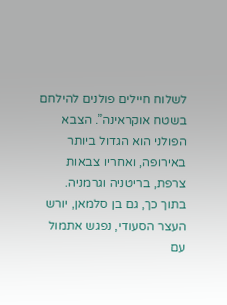לשלוח חיילים פולנים להילחם בשטח אוקראינה”. הצבא הפולני הוא הגדול ביותר באירופה, ואחריו צבאות צרפת, בריטניה וגרמניה.
בתוך כך, גם בן סלמאן, יורש העצר הסעודי, נפגש אתמול עם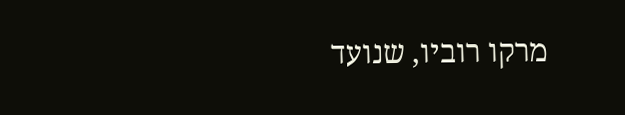מרקו רוביו, שנועד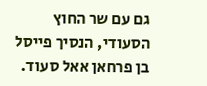גם עם שר החוץ הסעודי, הנסיך פייסל בן פרחאן אאל סעוד.